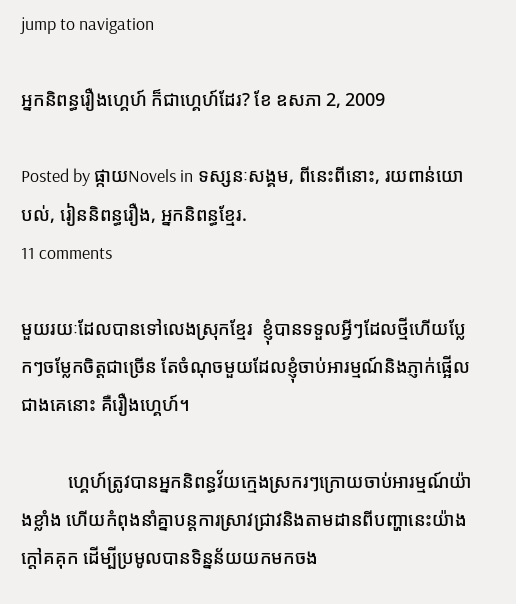jump to navigation

អ្នកនិពន្ធរឿងហ្គេហ៍ ក៏ជាហ្គេហ៍ដែរ? ខែ ឧសភា 2, 2009

Posted by ផ្កាយNovels in ទស្សនៈសង្គម, ពីនេះពីនោះ, រយពាន់យោបល់, រៀននិពន្ធរឿង, អ្នកនិពន្ធខ្មែរ.
11 comments

មួយរយៈដែលបានទៅលេងស្រុកខ្មែរ  ខ្ញុំបានទទួលអ្វីៗដែលថ្មីហើយប្លែកៗចម្លែកចិត្តជាច្រើន តែចំណុចមួយដែលខ្ញុំចាប់អារម្មណ៍និងភ្ញាក់ផ្អើលជាងគេនោះ គឺរឿងហ្គេហ៍។

          ហ្គេហ៍ត្រូវបានអ្នកនិពន្ធវ័យក្មេងស្រករៗក្រោយចាប់អារម្មណ៍យ៉ាងខ្លាំង ហើយកំពុងនាំគ្នាបន្តការស្រាវជ្រាវនិងតាមដានពីបញ្ហានេះយ៉ាងក្តៅគគុក ដើម្បីប្រមូលបានទិន្នន័យយកមកចង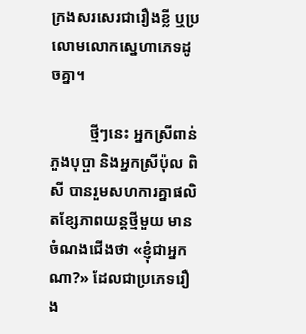ក្រងសរសេរជារឿងខ្លី ឬប្រលោមលោកស្នេហាភេទដូចគ្នា។

          ថ្មីៗនេះ អ្នកស្រីពាន់ ភួងបុប្ផា និងអ្នកស្រីប៉ុល ពិសី បានរួមសហការគ្នាផលិតខ្សែភាពយន្តថ្មីមួយ មានចំណងជើងថា «ខ្ញុំជាអ្នកណា?» ដែលជាប្រភេទរឿង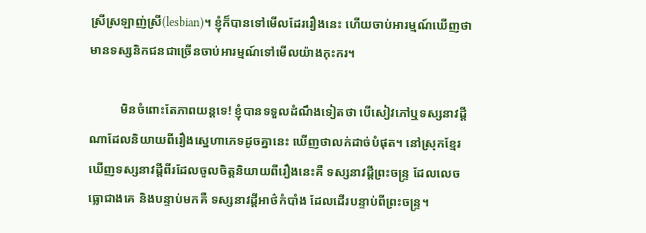ស្រីស្រឡាញ់ស្រី(lesbian)។ ខ្ញុំក៏បានទៅមើលដែររឿងនេះ ហើយចាប់អារម្មណ៍ឃើញថា មានទស្សនិកជនជាច្រើនចាប់អារម្មណ៍ទៅមើលយ៉ាងកុះករ។

          មិនចំពោះតែភាពយន្តទេ! ខ្ញុំបានទទួលដំណឹងទៀតថា បើសៀវភៅឬទស្សនាវដ្តីណាដែលនិយាយពីរឿងស្នេហាភេទដូចគ្នានេះ ឃើញថាលក់ដាច់បំផុត។ នៅស្រុកខ្មែរឃើញទស្សនាវដ្តីពីរដែលចូលចិត្តនិយាយពីរឿងនេះគឺ ទស្សនាវដ្តីព្រះចន្រ្ទ ដែលលេចធ្លោជាងគេ និងបន្ទាប់មកគឺ ទស្សនាវដ្តីអាថ៌កំបាំង ដែលដើរបន្ទាប់ពីព្រះចន្ទ្រ។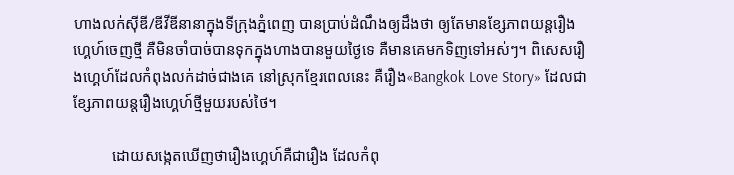ហាងលក់ស៊ីឌី/ឌីវីឌីនានាក្នុងទីក្រុងភ្នំពេញ បានប្រាប់ដំណឹងឲ្យដឹងថា ឲ្យតែមានខ្សែភាពយន្តរឿងហ្គេហ៍ចេញថ្មី គឺមិនចាំបាច់បានទុកក្នុងហាងបានមួយថ្ងៃទេ គឺមានគេមកទិញទៅអស់ៗ។ ពិសេសរឿងហ្គេហ៍ដែលកំពុងលក់ដាច់ជាងគេ នៅស្រុកខ្មែរពេលនេះ គឺរឿង«Bangkok Love Story» ដែលជាខ្សែភាពយន្តរឿងហ្គេហ៍ថ្មីមួយរបស់ថៃ។

          ដោយសង្កេតឃើញថារឿងហ្គេហ៍គឺជារឿង ដែលកំពុ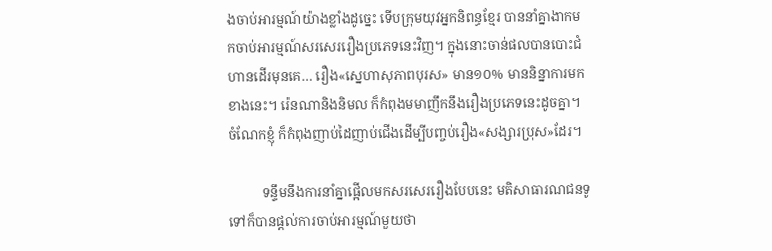ងចាប់អារម្មណ៍យ៉ាងខ្លាំងដូច្នេះ ទើបក្រុមយុវអ្នកនិពន្ធខ្មែរ បាននាំគ្នាងាកមកចាប់អារម្មណ៍សរសេររឿងប្រភេទនេះវិញ។ ក្នុងនោះចាន់ផលបានបោះជំហានដើរមុនគេ… រឿង«ស្នេហាសុភាពបុរស» មាន១០% មាននិន្នាការមកខាងនេះ។ រ៉េនណានិងនិមល ក៏កំពុងមមាញឹកនឹងរឿងប្រភេទនេះដូចគ្នា។ ចំណែកខ្ញុំ ក៏កំពុងញាប់ដៃញាប់ជើងដើម្បីបញ្ចប់រឿង«សង្សារប្រុស»ដែរ។

          ទន្ទឹមនឹងការនាំគ្នាផ្អើលមកសរសេររឿងបែបនេះ មតិសាធារណជនទូទៅក៏បានផ្តល់ការចាប់អារម្មណ៍មួយថា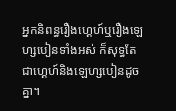អ្នកនិពន្ធរឿងហ្គេហ៍ឬរឿងឡេហ្សបៀនទាំងអស់ ក៏សុទ្ធតែជាហ្គេហ៍និងឡេហ្សបៀនដូចគ្នា។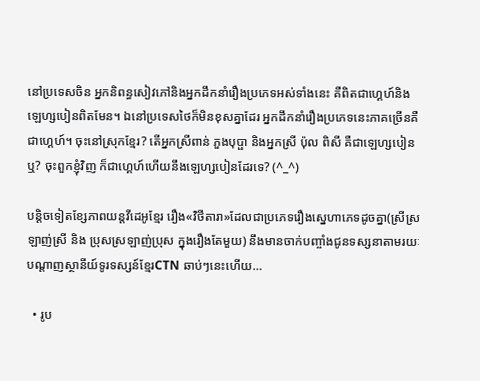នៅប្រទេសចិន អ្នកនិពន្ធសៀវភៅនិងអ្នកដឹកនាំរឿងប្រភេទអស់ទាំងនេះ គឺពិតជាហ្គេហ៍និងឡេហ្សបៀនពិតមែន។ ឯនៅប្រទេសថៃក៏មិនខុសគ្នាដែរ អ្នកដឹកនាំរឿងប្រភេទនេះភាគច្រើនគឺជាហ្គេហ៍។ ចុះនៅស្រុកខ្មែរ? តើអ្នកស្រីពាន់ ភួងបុប្ផា និងអ្នកស្រី ប៉ុល ពិសី គឺជាឡេហ្សបៀនឬ? ចុះពួកខ្ញុំវិញ ក៏ជាហ្គេហ៍ហើយនឹងឡេហ្សបៀនដែរទេ? (^_^)

បន្តិចទៀតខ្សែភាពយន្តវីដេអូខ្មែរ រឿង«វិថីតារា»ដែលជាប្រភេទរឿងស្នេហាភេទដូចគ្នា(ស្រីស្រឡាញ់ស្រី និង ប្រុសស្រឡាញ់ប្រុស ក្នុងរឿងតែមួយ) នឹងមានចាក់បញ្ចាំងជូនទស្សនាតាមរយៈ បណ្តាញស្ថានីយ៍ទូរទស្សន៍ខ្មែរCTN ឆាប់ៗនេះហើយ…

  • រូប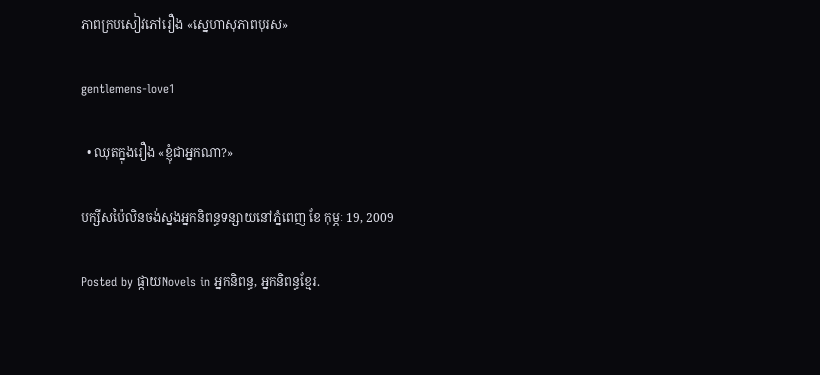ភាពក្របសៀវភៅរឿង «ស្នេហាសុភាពបុរស»

gentlemens-love1

  • ឈុតក្នុងរឿង «ខ្ញុំជាអ្នកណា?»

បក្សីសប៉ៃលិនចង់ស្នងអ្នកនិពន្ធទន្សាយនៅភ្នំពេញ ខែ កុម្ភៈ 19, 2009

Posted by ផ្កាយNovels in អ្នកនិពន្ធ, អ្នកនិពន្ធខ្មែរ.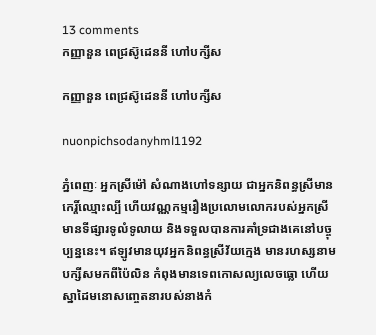13 comments
កញ្ញានួន ពេជ្រស៊ូដេននី ហៅបក្សីស

កញ្ញានួន ពេជ្រស៊ូដេននី ហៅបក្សីស

nuonpichsodanyhml1192

ភ្នំពេញៈ អ្នកស្រីម៉ៅ សំណាងហៅទន្សាយ ជាអ្នកនិពន្ធស្រីមានកេរ្តិ៍ឈ្មោះល្បី ហើយវណ្ណកម្មរឿងប្រលោមលោករបស់អ្នកស្រី មានទីផ្សារទូលំទូលាយ និងទទួលបានការគាំទ្រជាងគេនៅបច្ចុប្បន្ននេះ។ ឥឡូវមានយុវអ្នកនិពន្ធស្រីវ័យក្មេង មានរហស្សនាមបក្សីសមកពីប៉ៃលិន កំពុងមានទេពកោសល្យលេចធ្លោ ហើយស្នាដៃមនោសញ្ចេតនារបស់នាងកំ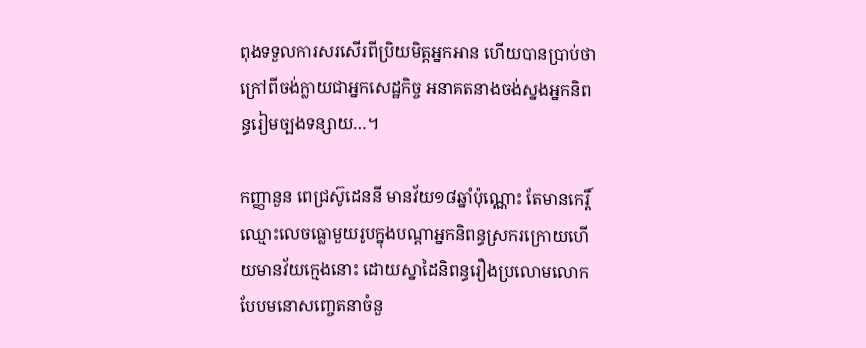ពុងទទួលការសរសើរពីប្រិយមិត្តអ្នកអាន ហើយបានប្រាប់ថា ក្រៅពីចង់ក្លាយជាអ្នកសេដ្ឋកិច្ច អនាគតនាងចង់ស្នងអ្នកនិពន្ធរៀមច្បងទន្សាយ…។

កញ្ញានួន ពេជ្រស៊ូដេននី មានវ័យ១៨ឆ្នាំប៉ុណ្ណោះ តែមានកេរ្តិ៍ឈ្មោះលេចធ្លោមួយរូបក្នុងបណ្តាអ្នកនិពន្ធស្រករក្រោយហើយមានវ័យក្មេងនោះ ដោយស្នាដៃនិពន្ធរឿងប្រលោមលោកបែបមនោសញ្ចេតនាចំនួ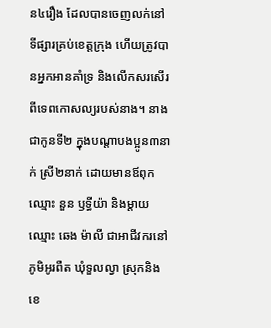ន៤រឿង ដែលបានចេញលក់នៅទីផ្សារគ្រប់ខេត្តក្រុង ហើយត្រូវបានអ្នកអានគាំទ្រ និងលើកសរសើរពីទេពកោសល្យរបស់នាង។ នាងជាកូនទី២ ក្នុងបណ្តាបងប្អូន៣នាក់ ស្រី២នាក់ ដោយមានឪពុកឈ្មោះ នួន ឫទ្ធីយ៉ា និងម្តាយឈ្មោះ ឆេង ម៉ាលី ជាអាជីវករនៅភូមិអូរពឺត ឃុំទួលល្វា ស្រុកនិងខេ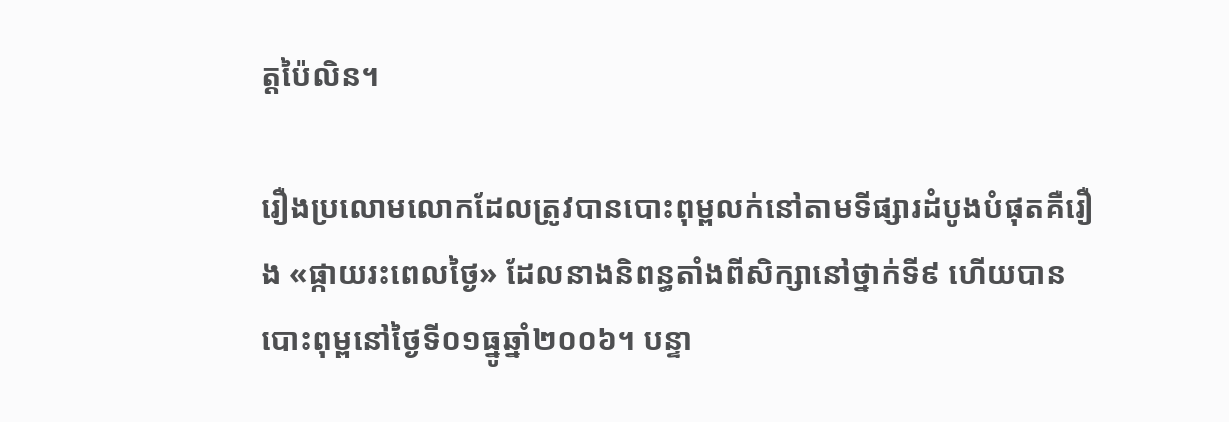ត្តប៉ៃលិន។

រឿងប្រលោមលោកដែលត្រូវបានបោះពុម្ពលក់នៅតាមទីផ្សារដំបូងបំផុតគឺរឿង «ផ្កាយរះពេលថ្ងៃ» ដែលនាងនិពន្ធតាំងពីសិក្សានៅថ្នាក់ទី៩ ហើយបានបោះពុម្ពនៅថ្ងៃទី០១ធ្នូឆ្នាំ២០០៦។ បន្ទា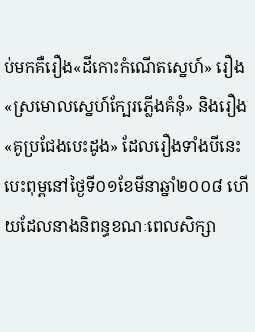ប់មកគឺរឿង«ដីកោះកំណើតស្នេហ៍» រឿង«ស្រមោលស្នេហ៍ក្បែរភ្លើងគំនុំ» និងរឿង«គូប្រជែងបេះដូង» ដែលរឿងទាំងបីនេះបេះពុម្ពនៅថ្ងៃទី០១ខែមីនាឆ្នាំ២០០៨ ហើយដែលនាងនិពន្ធខណៈពេលសិក្សា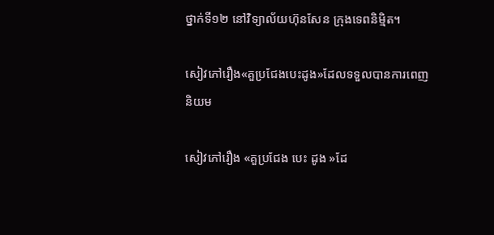ថ្នាក់ទី១២ នៅវិទ្យាល័យហ៊ុនសែន ក្រុងទេពនិម្មិត។

សៀវភៅរឿង«គួប្រជែងបេះដូង»ដែលទទួលបានការពេញនិយម

សៀវភៅរឿង «គួប្រជែង បេះ ដូង »ដែ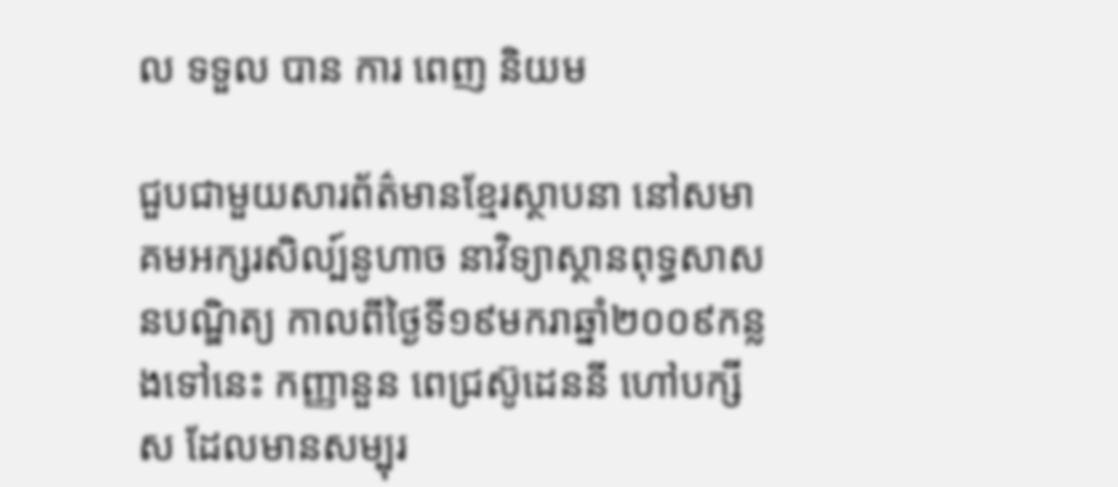ល ទទួល បាន ការ ពេញ និយម

ជួបជាមួយសារព័ត៌មានខ្មែរស្ថាបនា នៅសមាគមអក្សរសិល្ប៍នូហាច នាវិទ្យាស្ថានពុទ្ធសាសនបណ្ឌិត្យ កាលពីថ្ងៃទី១៩មករាឆ្នាំ២០០៩កន្លងទៅនេះ កញ្ញានួន ពេជ្រស៊ូដេននី ហៅបក្សីស ដែលមានសម្បុរ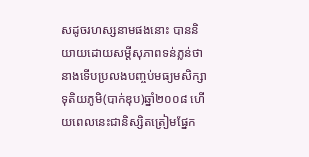សដូចរហស្សនាមផងនោះ បាននិយាយដោយសម្តីសុភាពទន់ភ្លន់ថា នាងទើបប្រលងបញ្ចប់មធ្យមសិក្សាទុតិយភូមិ(បាក់ឌុប)ឆ្នាំ២០០៨ ហើយពេលនេះជានិស្សិតត្រៀមផ្នែក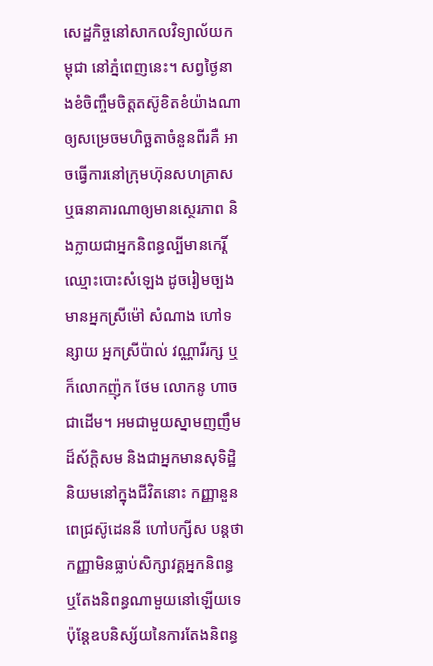សេដ្ឋកិច្ចនៅសាកលវិទ្យាល័យកម្ពុជា នៅភ្នំពេញនេះ។ សព្វថ្ងៃនាងខំចិញ្ចឹមចិត្តតស៊ូខិតខំយ៉ាងណាឲ្យសម្រេចមហិច្ឆតាចំនួនពីរគឺ អាចធ្វើការនៅក្រុមហ៊ុនសហគ្រាស ឬធនាគារណាឲ្យមានស្ថេរភាព និងក្លាយជាអ្នកនិពន្ធល្បីមានកេរ្តិ៍ឈ្មោះបោះសំឡេង ដូចរៀមច្បង មានអ្នកស្រីម៉ៅ សំណាង ហៅទន្សាយ អ្នកស្រីប៉ាល់ វណ្ណារីរក្ស ឬក៏លោកញ៉ុក ថែម លោកនូ ហាច ជាដើម។ អមជាមួយស្នាមញញឹមដ៏ស័ក្តិសម និងជាអ្នកមានសុទិដ្ឋិនិយមនៅក្នុងជីវិតនោះ កញ្ញានួន ពេជ្រស៊ូដេននី ហៅបក្សីស បន្តថា កញ្ញាមិនធ្លាប់សិក្សាវគ្គអ្នកនិពន្ធ ឬតែងនិពន្ធណាមួយនៅឡើយទេ ប៉ុន្តែឧបនិស្ស័យនៃការតែងនិពន្ធ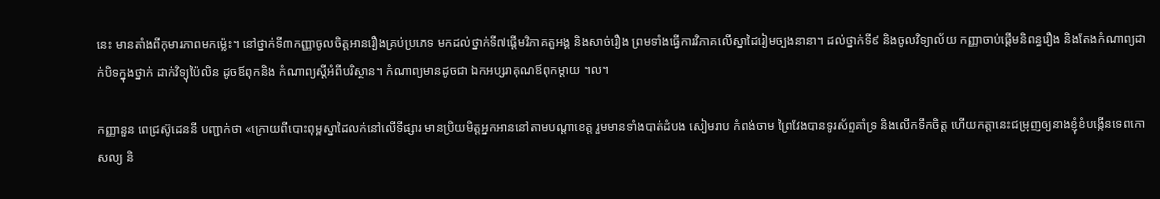នេះ មានតាំងពីកុមារភាពមកម្ល៉េះ។ នៅថ្នាក់ទី៣កញ្ញាចូលចិត្តអានរឿងគ្រប់ប្រភេទ មកដល់ថ្នាក់ទី៧ផ្តើមវិភាគតួអង្គ និងសាច់រឿង ព្រមទាំងធ្វើការវិភាគលើស្នាដៃរៀមច្បងនានា។ ដល់ថ្នាក់ទី៩ និងចូលវិទ្យាល័យ កញ្ញាចាប់ផ្តើមនិពន្ធរឿង និងតែងកំណាព្យដាក់បិទក្នុងថ្នាក់ ដាក់វិទ្យុប៉ៃលិន ដូចឪពុកនិង កំណាព្យស្តីអំពីបរិស្ថាន។ កំណាព្យមានដូចជា ឯកអប្សរាគុណឪពុកម្តាយ ។ល។

កញ្ញានួន ពេជ្រស៊ូដេននី បញ្ជាក់ថា «ក្រោយពីបោះពុម្ពស្នាដៃលក់នៅលើទីផ្សារ មានប្រិយមិត្តអ្នកអាននៅតាមបណ្តាខេត្ត រួមមានទាំងបាត់ដំបង សៀមរាប កំពង់ចាម ព្រៃវែងបានទូរស័ព្ទគាំទ្រ និងលើកទឹកចិត្ត ហើយកត្តានេះជម្រុញឲ្យនាងខ្ញុំខំបង្កើនទេពកោសល្យ និ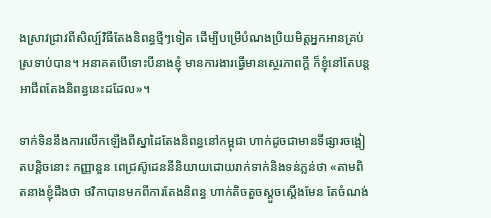ងស្រាវជ្រាវពីសិល្ប៍វិធីតែងនិពន្ធថ្មីៗទៀត ដើម្បីបម្រើបំណងប្រិយមិត្តអ្នកអានគ្រប់ស្រទាប់បាន។ អនាគតបើទោះបីនាងខ្ញុំ មានការងារធ្វើមានស្ថេរភាពក្តី ក៏ខ្ញុំនៅតែបន្តអាជីពតែងនិពន្ធនេះដដែល»។

ទាក់ទិននឹងការលើកឡើងពីស្នាដៃតែងនិពន្ធនៅកម្ពុជា ហាក់ដូចជាមានទីផ្សារចង្អៀតបន្តិចនោះ កញ្ញានួន ពេជ្រស៊ូដេននីនិយាយដោយរាក់ទាក់និងទន់ភ្លន់ថា «តាមពិតនាងខ្ញុំដឹងថា ថវិកាបានមកពីការតែងនិពន្ធ ហាក់តិចតួចស្តួចស្តើងមែន តែចំណង់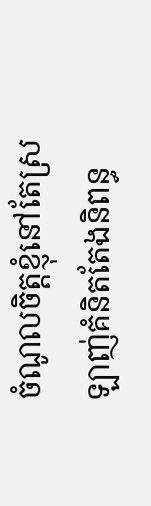ចំណូលចិត្តខ្ញុំនៅតែស្រឡាញ់គំនិតតែងនិពន្ធ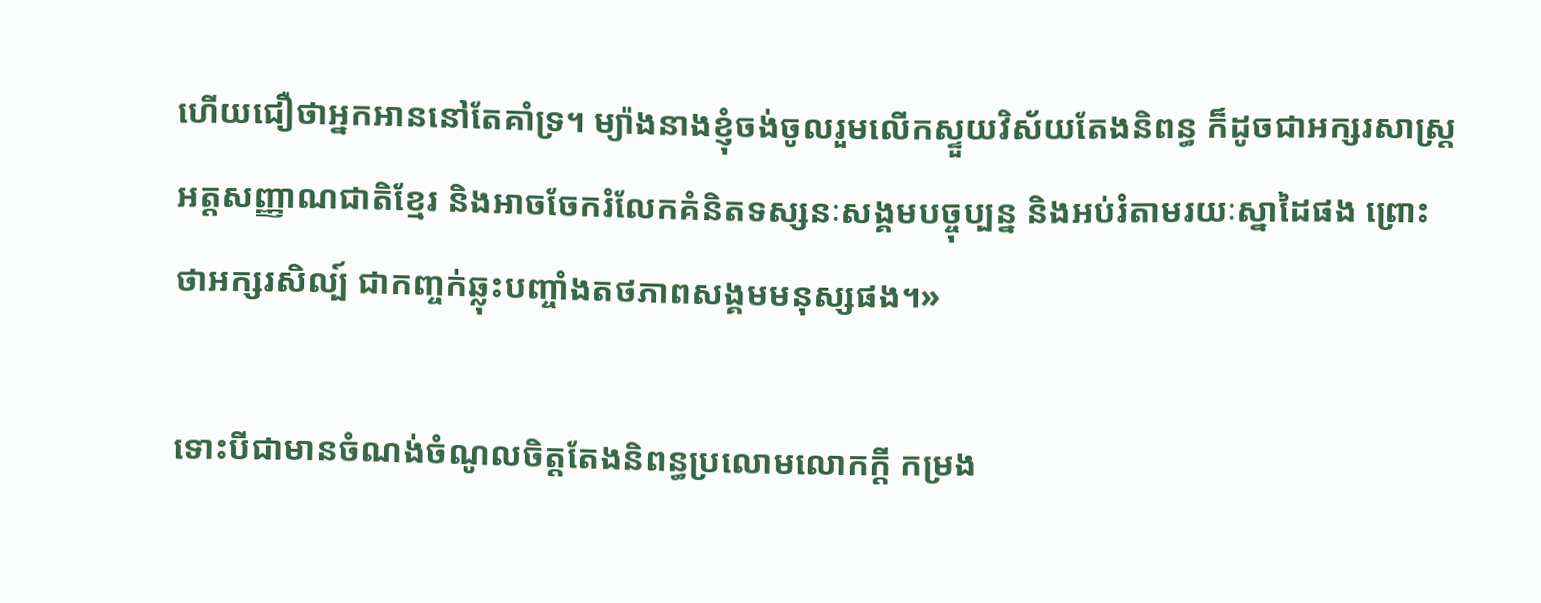ហើយជឿថាអ្នកអាននៅតែគាំទ្រ។ ម្យ៉ាងនាងខ្ញុំចង់ចូលរួមលើកស្ទួយវិស័យតែងនិពន្ធ ក៏ដូចជាអក្សរសាស្ត្រ អត្តសញ្ញាណជាតិខ្មែរ និងអាចចែករំលែកគំនិតទស្សនៈសង្គមបច្ចុប្បន្ន និងអប់រំតាមរយៈស្នាដៃផង ព្រោះថាអក្សរសិល្ប៍ ជាកញ្ចក់ឆ្លុះបញ្ចាំងតថភាពសង្គមមនុស្សផង។»

ទោះបីជាមានចំណង់ចំណូលចិត្តតែងនិពន្ធប្រលោមលោកក្តី កម្រង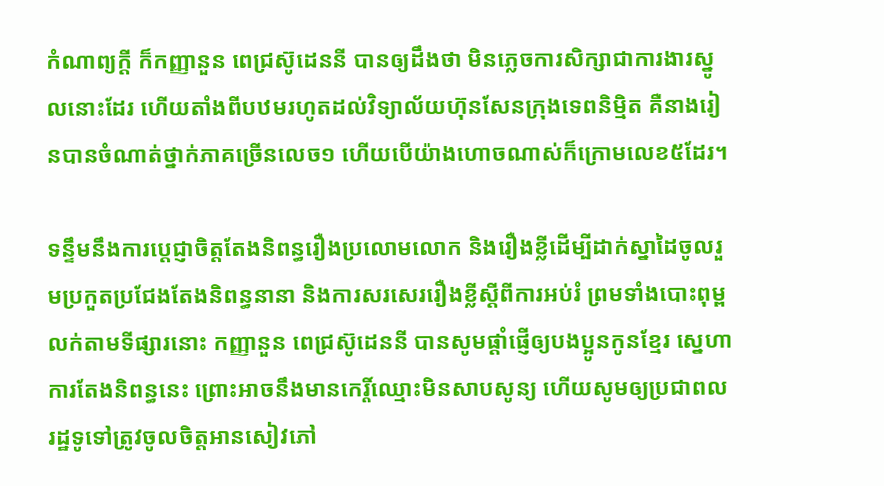កំណាព្យក្តី ក៏កញ្ញានួន ពេជ្រស៊ូដេននី បានឲ្យដឹងថា មិនភ្លេចការសិក្សាជាការងារស្នូលនោះដែរ ហើយតាំងពីបឋមរហូតដល់វិទ្យាល័យហ៊ុនសែនក្រុងទេពនិម្មិត គឺនាងរៀនបានចំណាត់ថ្នាក់ភាគច្រើនលេច១ ហើយបើយ៉ាងហោចណាស់ក៏ក្រោមលេខ៥ដែរ។

ទន្ទឹមនឹងការប្តេជ្ញាចិត្តតែងនិពន្ធរឿងប្រលោមលោក និងរឿងខ្លីដើម្បីដាក់ស្នាដៃចូលរួមប្រកួតប្រជែងតែងនិពន្ធនានា និងការសរសេររឿងខ្លីស្តីពីការអប់រំ ព្រមទាំងបោះពុម្ពលក់តាមទីផ្សារនោះ កញ្ញានួន ពេជ្រស៊ូដេននី បានសូមផ្តាំផ្ញើឲ្យបងប្អូនកូនខ្មែរ ស្នេហាការតែងនិពន្ធនេះ ព្រោះអាចនឹងមានកេរ្តិ៍ឈ្មោះមិនសាបសូន្យ ហើយសូមឲ្យប្រជាពលរដ្ឋទូទៅត្រូវចូលចិត្តអានសៀវភៅ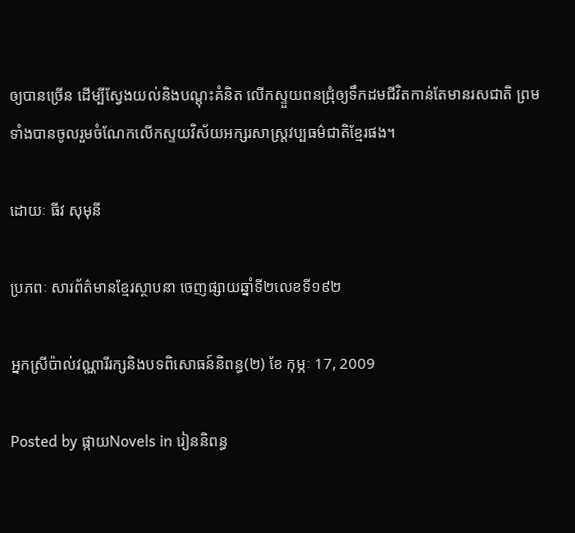ឲ្យបានច្រើន ដើម្បីស្វែងយល់និងបណ្តុះគំនិត លើកស្ទួយពនជ្រុំឲ្យទឹកដមជីវិតកាន់តែមានរសជាតិ ព្រមទាំងបានចូលរួមចំណែកលើកស្ទយវិស័យអក្សរសាស្ត្រវប្បធម៌ជាតិខ្មែរផង។

ដោយៈ ធីវ សុមុនី

ប្រភពៈ សារព័ត៌មានខ្មែរស្ថាបនា ចេញផ្សាយឆ្នាំទី២លេខទី១៩២

អ្នកស្រីប៉ាល់វណ្ណារីរក្សនិងបទពិសោធន៍និពន្ធ(២) ខែ កុម្ភៈ 17, 2009

Posted by ផ្កាយNovels in រៀននិពន្ធ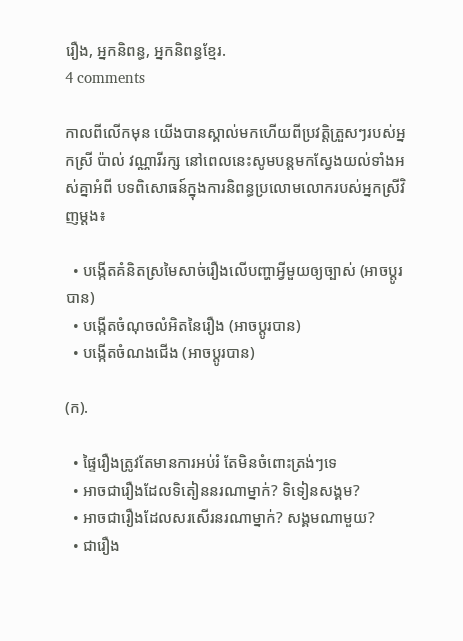រឿង, អ្នកនិពន្ធ, អ្នកនិពន្ធខ្មែរ.
4 comments

កាលពីលើកមុន យើងបានស្គាល់មកហើយពីប្រវត្តិត្រួសៗរបស់អ្នកស្រី ប៉ាល់ វណ្ណារីរក្ស នៅពេលនេះសូមបន្តមកស្វែងយល់ទាំងអស់គ្នាអំពី បទពិសោធន៍ក្នុងការនិពន្ធប្រលោមលោករបស់អ្នកស្រីវិញម្តង៖

  • បង្កើតគំនិតស្រមៃសាច់រឿងលើបញ្ហាអ្វីមួយឲ្យច្បាស់ (អាចប្តូរបាន)
  • បង្កើតចំណុចលំអិតនៃរឿង (អាចប្តូរបាន)
  • បង្កើតចំណងជើង (អាចប្តូរបាន)

(ក).

  • ផ្ទៃរឿងត្រូវតែមានការអប់រំ តែមិនចំពោះត្រង់ៗទេ
  • អាចជារឿងដែលទិតៀននរណាម្នាក់? ទិទៀនសង្គម?
  • អាចជារឿងដែលសរសើរនរណាម្នាក់? សង្គមណាមួយ?
  • ជារឿង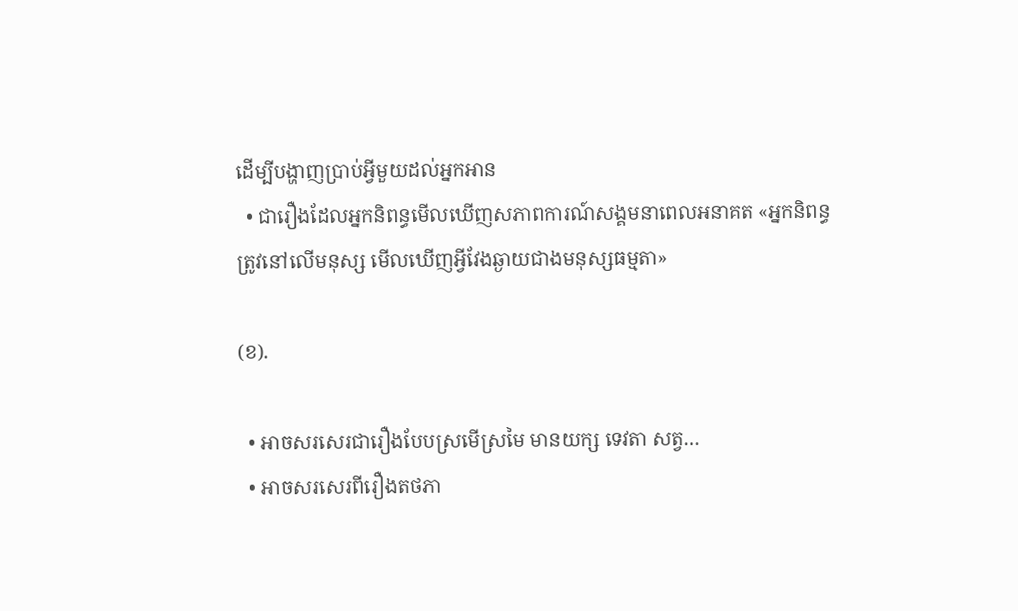ដើម្បីបង្ហាញប្រាប់អ្វីមួយដល់អ្នកអាន
  • ជារឿងដែលអ្នកនិពន្ធមើលឃើញសភាពការណ៍សង្គមនាពេលអនាគត «អ្នកនិពន្ធត្រូវនៅលើមនុស្ស មើលឃើញអ្វីវែងឆ្ងាយជាងមនុស្សធម្មតា»

(ខ).

  • អាចសរសេរជារឿងបែបស្រមើស្រមៃ មានយក្ស ទេវតា សត្វ…
  • អាចសរសេរពីរឿងតថភា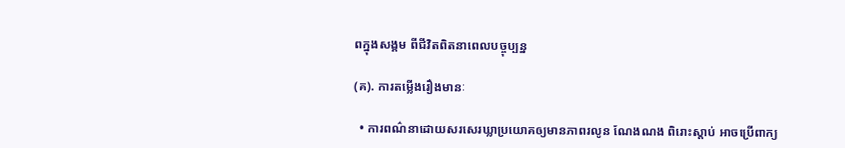ពក្នុងសង្គម ពីជីវិតពិតនាពេលបច្ចុប្បន្ន

(គ). ការតម្លើងរឿងមានៈ

  • ការពណ៌នាដោយសរសេរឃ្លាប្រយោគឲ្យមានភាពរលូន ណែងណង ពិរោះស្តាប់ អាចប្រើពាក្យ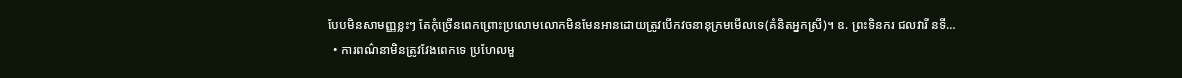បែបមិនសាមញ្ញខ្លះៗ តែកុំច្រើនពេកព្រោះប្រលោមលោកមិនមែនអានដោយត្រូវបើកវចនានុក្រមមើលទេ(គំនិតអ្នកស្រី)។ ឧ. ព្រះទិនករ ជលវារី នទី…
  • ការពណ៌នាមិនត្រូវវែងពេកទេ ប្រហែលមួ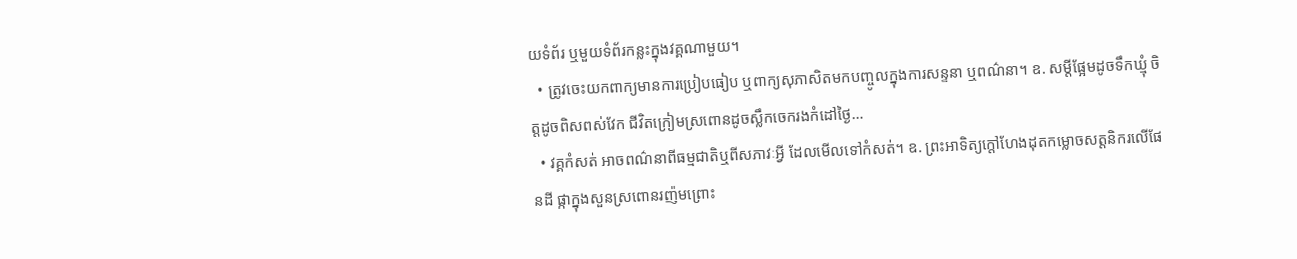យទំព័រ ឬមួយទំព័រកន្លះក្នុងវគ្គណាមួយ។
  • ត្រូវចេះយកពាក្យមានការប្រៀបធៀប ឬពាក្យសុភាសិតមកបញ្ចូលក្នុងការសន្ទនា ឬពណ៌នា។ ឧ. សម្តីផ្អែមដូចទឹកឃ្មុំ ចិត្តដូចពិសពស់វែក ជីវិតក្រៀមស្រពោនដូចស្លឹកចេករងកំដៅថ្ងៃ…
  • វគ្គកំសត់ អាចពណ៌នាពីធម្មជាតិឬពីសភាវៈអ្វី ដែលមើលទៅកំសត់។ ឧ. ព្រះអាទិត្យក្តៅហែងដុតកម្លោចសត្តនិករលើផែនដី ផ្កាក្នុងសួនស្រពោនរញ៉មព្រោះ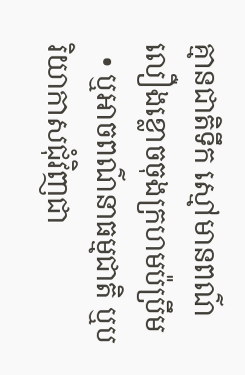គ្មានជាតិទឹក ស្មៅមានពណ៌លឿងខ្លោចចុងក្រហមប៉ប្រឹម
  • ឬអាចពណ៌នាធម្មជាតិ ឬបរិយាកាសជុំវិញជា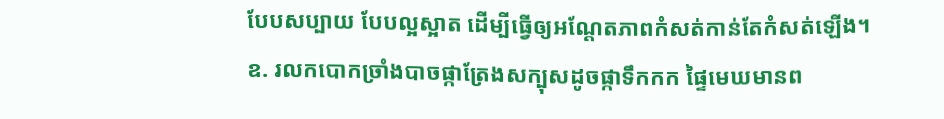បែបសប្បាយ បែបល្អស្អាត ដើម្បីធ្វើឲ្យអណ្តែតភាពកំសត់កាន់តែកំសត់ឡើង។ ឧ. រលកបោកច្រាំងបាចផ្កាត្រែងសក្បុសដូចផ្កាទឹកកក ផ្ទៃមេឃមានព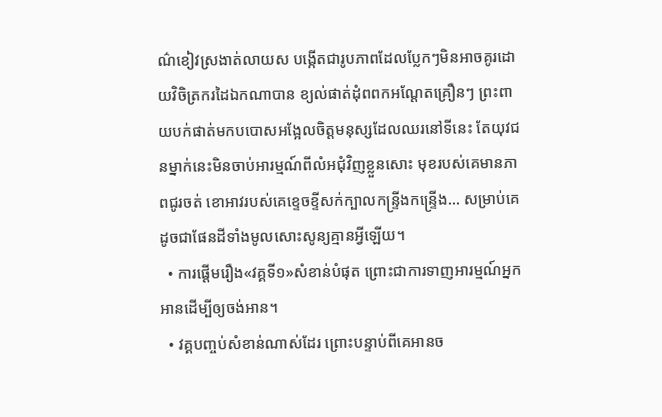ណ៌ខៀវស្រងាត់លាយស បង្កើតជារូបភាពដែលប្លែកៗមិនអាចគូរដោយវិចិត្រករដៃឯកណាបាន ខ្យល់ផាត់ដុំពពកអណ្តែតគ្រឿនៗ ព្រះពាយបក់ផាត់មកបបោសអង្អែលចិត្តមនុស្សដែលឈរនៅទីនេះ តែយុវជនម្នាក់នេះមិនចាប់អារម្មណ៍ពីលំអជុំវិញខ្លួនសោះ មុខរបស់គេមានភាពជូរចត់ ខោអាវរបស់គេខ្ទេចខ្ទីសក់ក្បាលកន្ទ្រីងកន្ទ្រើង… សម្រាប់គេ ដូចជាផែនដីទាំងមូលសោះសូន្យគ្មានអ្វីឡើយ។
  • ការផ្តើមរឿង«វគ្គទី១»សំខាន់បំផុត ព្រោះជាការទាញអារម្មណ៍អ្នកអានដើម្បីឲ្យចង់អាន។
  • វគ្គបញ្ចប់សំខាន់ណាស់ដែរ ព្រោះបន្ទាប់ពីគេអានច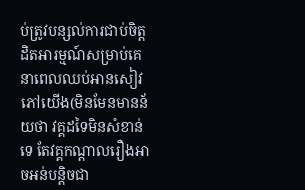ប់ត្រូវបន្សល់ការជាប់ចិត្តដិតអារម្មណ៍សម្រាប់គេ នាពេលឈប់អានសៀវភៅយើង(មិនមែនមានន័យថា វគ្គដទៃមិនសំខាន់ទេ តែវគ្គកណ្តាលរឿងអាចអន់បន្តិចជា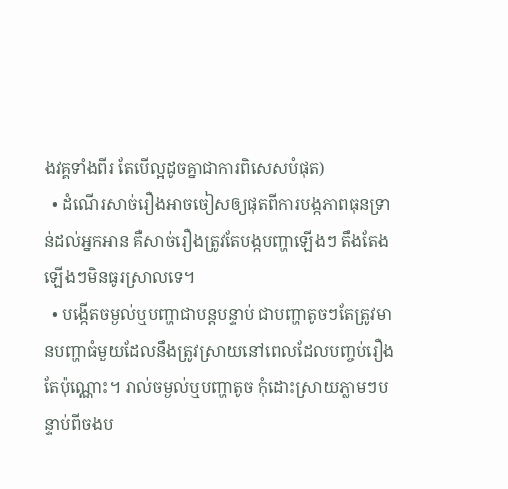ងវគ្គទាំងពីរ តែបើល្អដូចគ្នាជាការពិសេសបំផុត)
  • ដំណើរសាច់រឿងអាចចៀសឲ្យផុតពីការបង្កភាពធុនទ្រាន់ដល់អ្នកអាន គឺសាច់រឿងត្រូវតែបង្កបញ្ហាឡើងៗ តឹងតែងឡើងៗមិនធូរស្រាលទេ។
  • បង្កើតចម្ងល់ឬបញ្ហាជាបន្តបន្ទាប់ ជាបញ្ហាតូចៗតែត្រូវមានបញ្ហាធំមួយដែលនឹងត្រូវស្រាយនៅពេលដែលបញ្ចប់រឿងតែប៉ុណ្ណោះ។ រាល់ចម្ងល់ឬបញ្ហាតូច កុំដោះស្រាយភ្លាមៗបន្ទាប់ពីចងប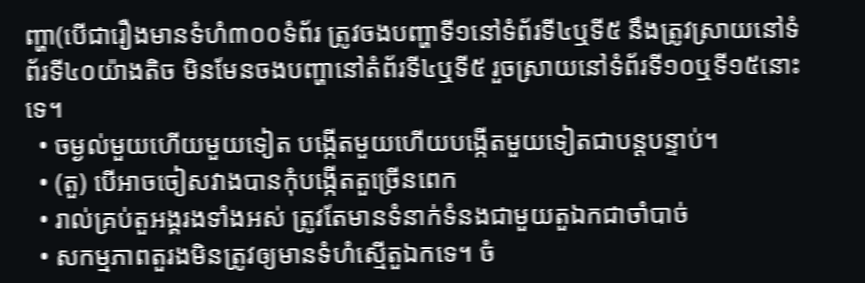ញ្ហា(បើជារឿងមានទំហំ៣០០ទំព័រ ត្រូវចងបញ្ហាទី១នៅទំព័រទី៤ឬទី៥ នឹងត្រូវស្រាយនៅទំព័រទី៤០យ៉ាងតិច មិនមែនចងបញ្ហានៅតំព័រទី៤ឬទី៥ រួចស្រាយនៅទំព័រទី១០ឬទី១៥នោះទេ។
  • ចម្ងល់មួយហើយមួយទៀត បង្កើតមួយហើយបង្កើតមួយទៀតជាបន្តបន្ទាប់។
  • (តួ) បើអាចចៀសវាងបានកុំបង្កើតតួច្រើនពេក
  • រាល់គ្រប់តួអង្គរងទាំងអស់ ត្រូវតែមានទំនាក់ទំនងជាមួយតួឯកជាចាំបាច់
  • សកម្មភាពតួរងមិនត្រូវឲ្យមានទំហំស្មើតួឯកទេ។ ចំ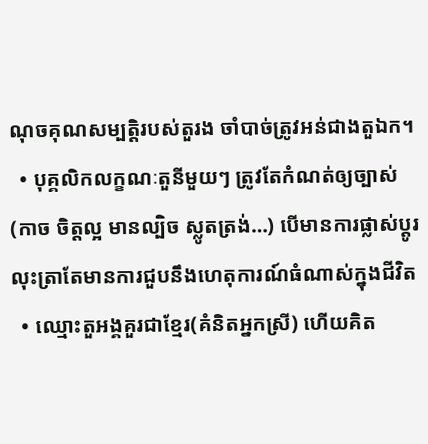ណុចគុណសម្បត្តិរបស់តួរង ចាំបាច់ត្រូវអន់ជាងតួឯក។
  • បុគ្គលិកលក្ខណៈតួនីមួយៗ ត្រូវតែកំណត់ឲ្យច្បាស់(កាច ចិត្តល្អ មានល្បិច ស្លូតត្រង់…) បើមានការផ្លាស់ប្តូរលុះត្រាតែមានការជួបនឹងហេតុការណ៍ធំណាស់ក្នុងជីវិត
  • ឈ្មោះតួអង្គគួរជាខ្មែរ(គំនិតអ្នកស្រី) ហើយគិត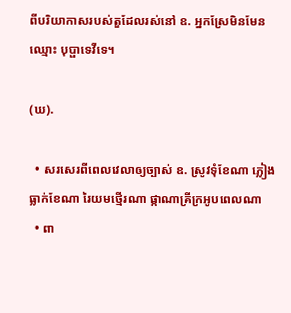ពីបរិយាកាសរបស់តួដែលរស់នៅ ឧ. អ្នកស្រែមិនមែនឈ្មោះ បុប្ផាទេវីទេ។

(ឃ).

  • សរសេរពីពេលវេលាឲ្យច្បាស់ ឧ. ស្រូវទុំខែណា ភ្លៀងធ្លាក់ខែណា រៃយមថ្មើរណា ផ្កាណាគ្រីក្រអូបពេលណា
  • ពា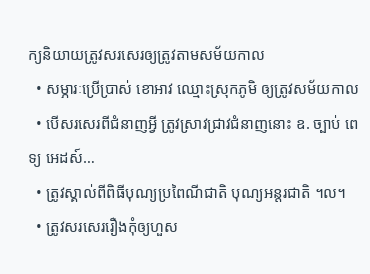ក្យនិយាយត្រូវសរសេរឲ្យត្រូវតាមសម័យកាល
  • សម្ភារៈប្រើប្រាស់ ខោអាវ ឈ្មោះស្រុកភូមិ ឲ្យត្រូវសម័យកាល
  • បើសរសេរពីជំនាញអ្វី ត្រូវស្រាវជ្រាវជំនាញនោះ ឧ. ច្បាប់ ពេទ្យ អេដស៍…
  • ត្រូវស្គាល់ពីពិធីបុណ្យប្រពៃណីជាតិ បុណ្យអន្តរជាតិ ។ល។
  • ត្រូវសរសេររឿងកុំឲ្យហួស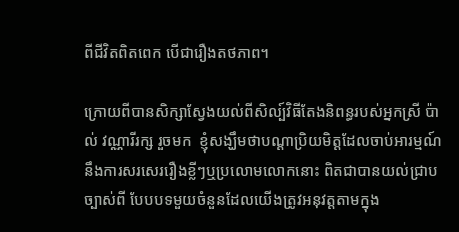ពីជីវិតពិតពេក បើជារឿងតថភាព។

ក្រោយពីបានសិក្សាស្វែងយល់ពីសិល្ប៍វិធីតែងនិពន្ធរបស់អ្នកស្រី ប៉ាល់ វណ្ណារីរក្ស រួចមក  ខ្ញុំសង្ឃឹមថាបណ្តាប្រិយមិត្តដែលចាប់អារម្មណ៍នឹងការសរសេររឿងខ្លីៗឬប្រលោមលោកនោះ ពិតជាបានយល់ជ្រាបច្បាស់ពី បែបបទមួយចំនួនដែលយើងត្រូវអនុវត្តតាមក្នុង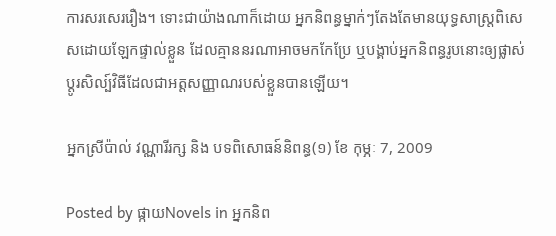ការសរសេររឿង។ ទោះជាយ៉ាងណាក៏ដោយ អ្នកនិពន្ធម្នាក់ៗតែងតែមានយុទ្ធសាស្ត្រពិសេសដោយឡែកផ្ទាល់ខ្លួន ដែលគ្មាននរណាអាចមកកែប្រែ ឬបង្គាប់អ្នកនិពន្ធរូបនោះឲ្យផ្លាស់ប្តូរសិល្ប៍វិធីដែលជាអត្តសញ្ញាណរបស់ខ្លួនបានឡើយ។

អ្នកស្រីប៉ាល់ វណ្ណារីរក្ស និង បទពិសោធន៍និពន្ធ(១) ខែ កុម្ភៈ 7, 2009

Posted by ផ្កាយNovels in អ្នកនិព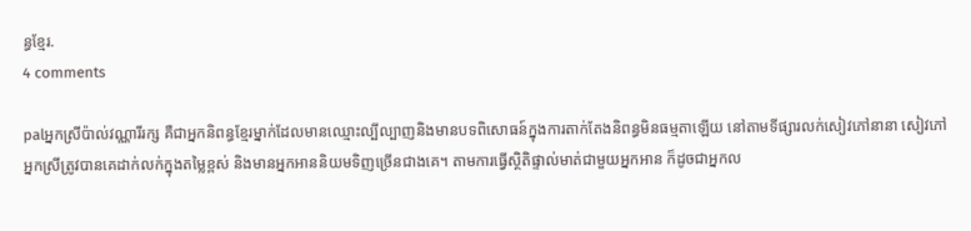ន្ធខ្មែរ.
4 comments

palអ្នកស្រីប៉ាល់វណ្ណារីរក្ស គឺជាអ្នកនិពន្ធខ្មែរម្នាក់ដែលមានឈ្មោះល្បីល្បាញនិងមានបទពិសោធន៍ក្នុងការតាក់តែងនិពន្ធមិនធម្មតាឡើយ នៅតាមទីផ្សារលក់សៀវភៅនានា សៀវភៅអ្នកស្រីត្រូវបានគេដាក់លក់ក្នុងតម្លៃខ្ពស់ និងមានអ្នកអាននិយមទិញច្រើនជាងគេ។ តាមការធ្វើស្ថិតិផ្ទាល់មាត់ជាមួយអ្នកអាន ក៏ដូចជាអ្នកល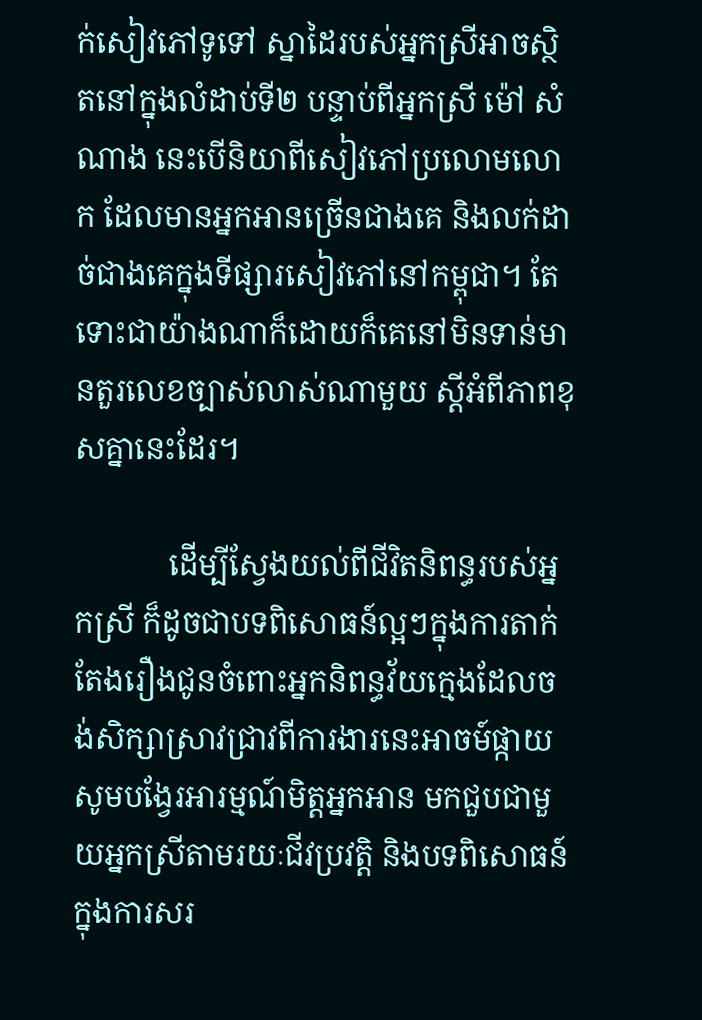ក់សៀវភៅទូទៅ ស្នាដៃរបស់អ្នកស្រីអាចស្ថិតនៅក្នុងលំដាប់ទី២ បន្ទាប់ពីអ្នកស្រី ម៉ៅ សំណាង នេះបើនិយាពីសៀវភៅប្រលោមលោក ដែលមានអ្នកអានច្រើនជាងគេ និងលក់ដាច់ជាងគេក្នុងទីផ្សារសៀវភៅនៅកម្ពុជា។ តែទោះជាយ៉ាងណាក៏ដោយក៏គេនៅមិនទាន់មានតួរលេខច្បាស់លាស់ណាមួយ ស្តីអំពីភាពខុសគ្នានេះដែរ។

            ដើម្បីស្វែងយល់ពីជីវិតនិពន្ធរបស់អ្នកស្រី ក៏ដូចជាបទពិសោធន៍ល្អៗក្នុងការតាក់តែងរឿងជូនចំពោះអ្នកនិពន្ធវ័យក្មេងដែលចង់សិក្សាស្រាវជ្រាវពីការងារនេះអាចម៍ផ្កាយសូមបង្វែរអារម្មណ៍មិត្តអ្នកអាន មកជួបជាមួយអ្នកស្រីតាមរយៈជីវប្រវត្តិ និងបទពិសោធន៍ ក្នុងការសរ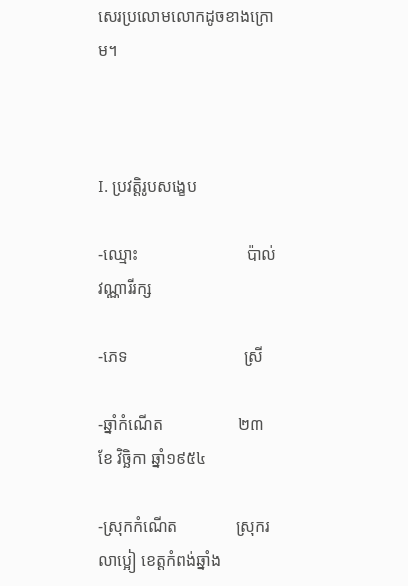សេរប្រលោមលោកដូចខាងក្រោម។



I. ប្រវត្តិរូបសង្ខេប

-ឈ្មោះ                          ប៉ាល់ វណ្ណារីរក្ស

-ភេទ                            ស្រី

-ឆ្នាំកំណើត                  ២៣ ខែ វិច្ឆិកា ឆ្នាំ១៩៥៤

-ស្រុកកំណើត              ស្រុករលាប្អៀ ខេត្តកំពង់ឆ្នាំង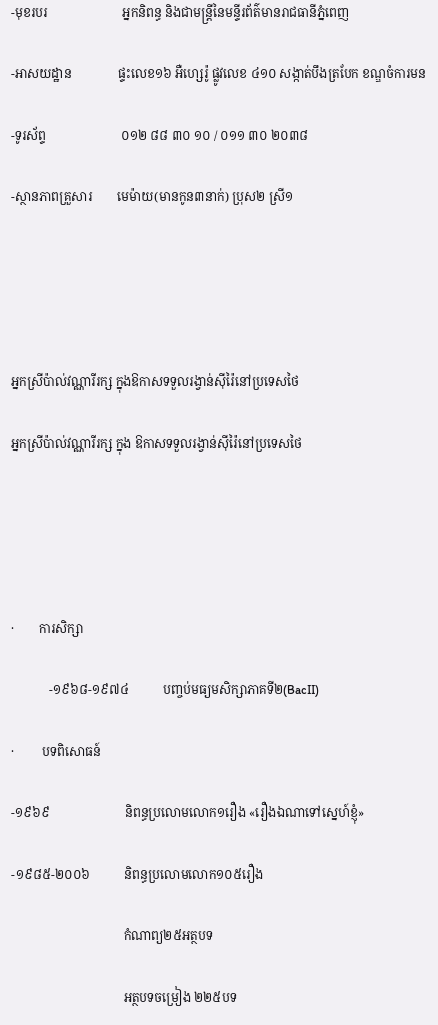-មុខរបរ                        អ្នកនិពន្ធ និងជាមន្ត្រីនៃមន្ទីរព័ត៌មានរាជធានីភ្នំពេញ

-អាសយដ្ឋាន               ផ្ទះលេខ១៦ អឺហ្សេរ៉ូ ផ្លូវលេខ ៤១០ សង្កាត់បឹងត្របែក ខណ្ឌចំការមន

-ទូរស័ព្ទ                        ០១២ ៨៨ ៣០ ១០ / ០១១ ៣០ ២០៣៨

-ស្ថានភាពគ្រួសារ        មេម៉ាយ(មានកូន៣នាក់) ប្រុស២ ស្រី១





អ្នកស្រីប៉ាល់វណ្ណារីរក្ស ក្នុងឱកាសទទួលរង្វាន់ស៊ីរ៉ៃនៅប្រទេសថៃ

អ្នកស្រីប៉ាល់វណ្ណារីរក្ស ក្នុង ឱកាសទទួលរង្វាន់ស៊ីរ៉ៃនៅប្រទេសថៃ





·        ការសិក្សា

            -១៩៦៨-១៩៧៤           បញ្ចប់មធ្យមសិក្សាភាគទី២(BacII)

·         បទពិសោធន៍

-១៩៦៩                        និពន្ធប្រលោមលោក១រឿង «រឿងឯណាទៅស្នេហ៍ខ្ញុំ»

-១៩៨៥-២០០៦           និពន្ធប្រលោមលោក១០៥រឿង

                                    កំណាព្យ២៥អត្ថបទ

                                    អត្ថបទចម្រៀង ២២៥បទ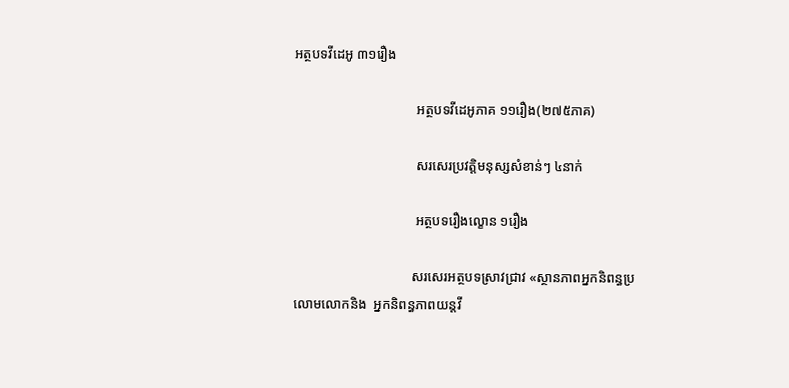អត្ថបទវីដេអូ ៣១រឿង

                                    អត្ថបទវីដេអូភាគ ១១រឿង(២៧៥ភាគ)

                                    សរសេរប្រវត្តិមនុស្សសំខាន់ៗ ៤នាក់

                                    អត្ថបទរឿងល្ខោន ១រឿង

                                   សរសេរអត្ថបទស្រាវជ្រាវ «ស្ថានភាពអ្នកនិពន្ធប្រលោមលោកនិង  អ្នកនិពន្ធភាពយន្តវី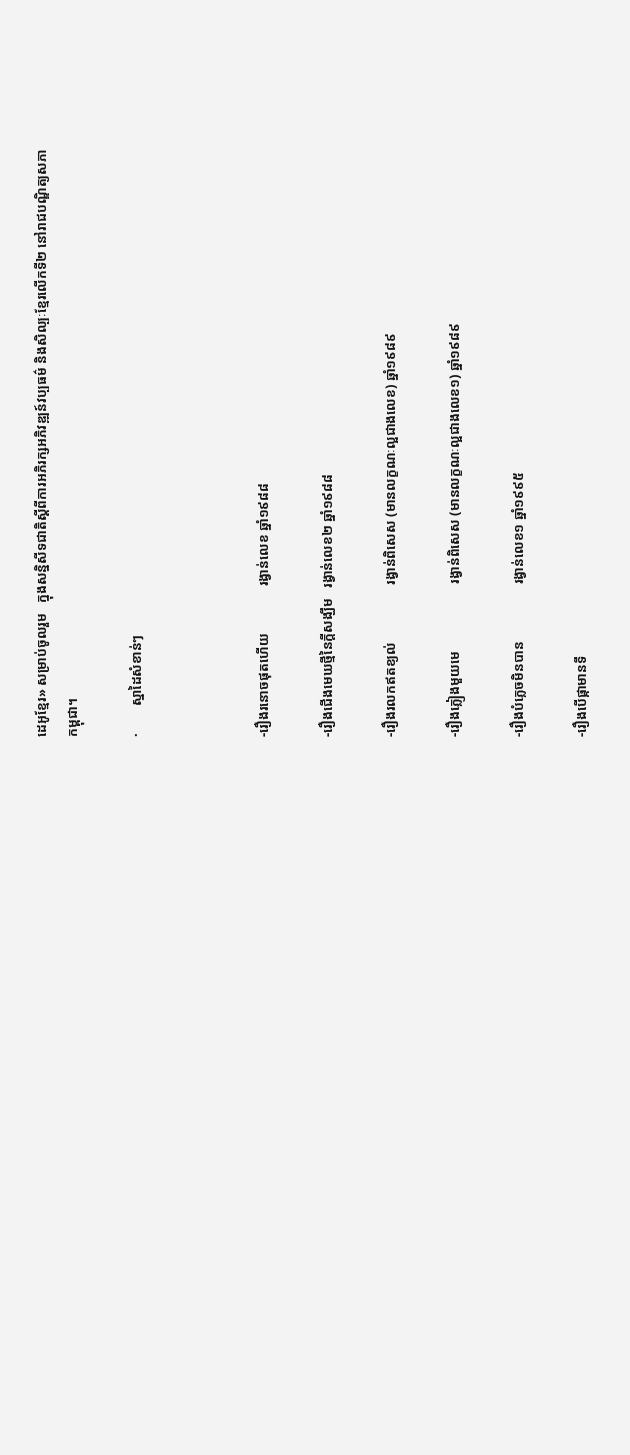ដេអូខ្មែរ» សម្រាប់ចូលរួម   ក្នុងសន្និសីទជាតិស្តីពីការអភិរក្សអភិវឌ្ឍន៍វប្បធម៌ និងសិល្បៈខ្មែរលើកទី២ នៅរាជបណ្ឌិត្យសភាកម្ពុជា។

·        ស្នាដៃសំខាន់ៗ



-រឿងរនោចផុតហើយ              រង្វាន់លេខ ឆ្នាំ១៩៨៨

-រឿងជើងមេឃថ្មីនៃក្តីសង្ឃឹម   រង្វាន់លេខ២ ឆ្នាំ១៩៨៨

-រឿងរលកឥតខ្យល់                 រង្វាន់ពិសេស (មានលក្ខណៈល្អជាងលេខ) ឆ្នាំ១៩៨៩

-រឿងភ្លៀងមួយមេ                    រង្វាន់ពិសេស (មានលក្ខណៈល្អជាងលេខ១) ឆ្នាំ១៩៨៩

-រឿងបំភ្លេចមិនបាន                 រង្វាន់លេខ១ ឆ្នាំ១៩៩៥

-រឿងបើផ្កាមានទឹ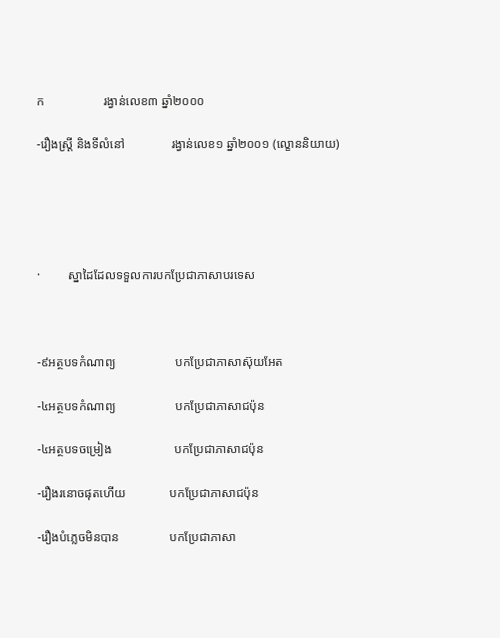ក                   រង្វាន់លេខ៣ ឆ្នាំ២០០០

-រឿងស្ត្រី និងទីលំនៅ               រង្វាន់លេខ១ ឆ្នាំ២០០១ (ល្ខោននិយាយ)





·         ស្នាដៃដែលទទួលការបកប្រែជាភាសាបរទេស



-៩អត្ថបទកំណាព្យ                   បកប្រែជាភាសាស៊ុយអែត

-៤អត្ថបទកំណាព្យ                   បកប្រែជាភាសាជប៉ុន

-៤អត្ថបទចម្រៀង                    បកប្រែជាភាសាជប៉ុន

-រឿងរនោចផុតហើយ              បកប្រែជាភាសាជប៉ុន

-រឿងបំភ្លេចមិនបាន                បកប្រែជាភាសា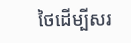ថៃដើម្បីសរ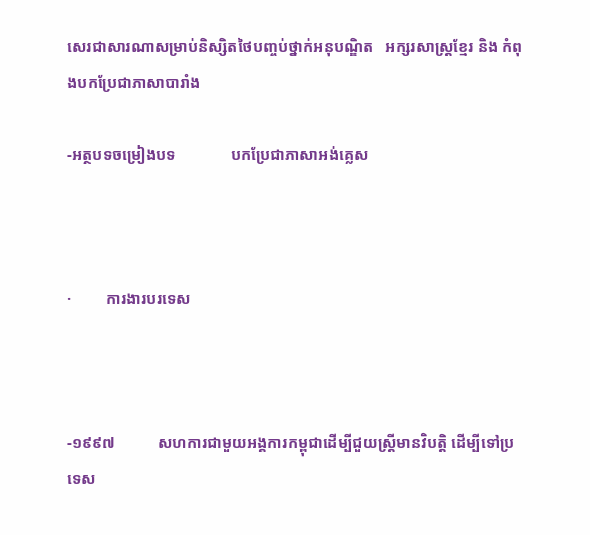សេរជាសារណាសម្រាប់និស្សិតថៃបញ្ចប់ថ្នាក់អនុបណ្ឌិត   អក្សរសាស្រ្តខ្មែរ និង កំពុងបកប្រែជាភាសាបារាំង

-អត្ថបទចម្រៀងបទ              បកប្រែជាភាសាអង់គ្លេស



·         ការងារបរទេស



-១៩៩៧           សហការជាមួយអង្គការកម្ពុជាដើម្បីជួយស្ត្រីមានវិបត្តិ ដើម្បីទៅប្រទេស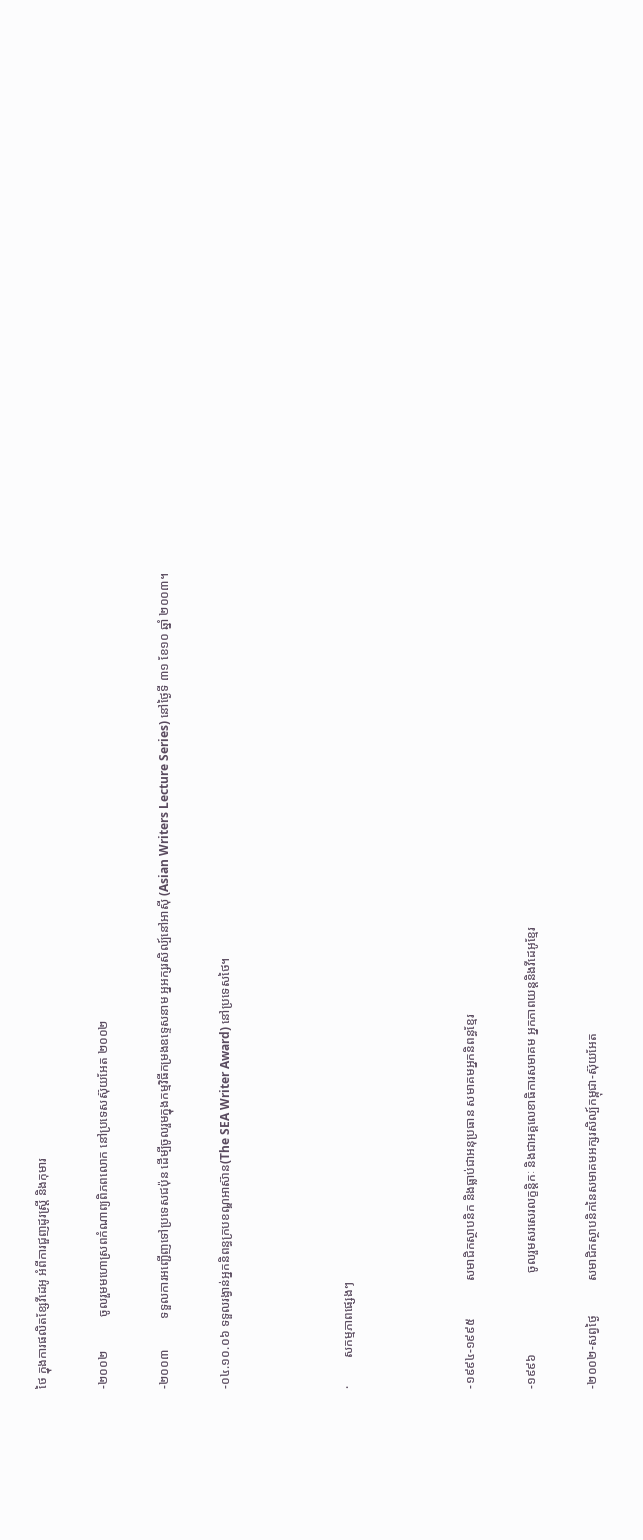ថៃ ក្នុងការផលិតខ្សែវីដេអូ អំពីការជួញដូរស្ត្រី និងកុមារ

-២០០២           ចូលរួមមហោស្រពកំណាព្យពិភពលោក នៅប្រទេសស៊ុយអែត ២០០២

-២០០៣          ទទួលការអញ្ជើញទៅប្រទេសជប៉ុន ដើម្បីចូលរួមក្នុងកម្មវិធីកម្រងឧទ្ទេសនាម អ្នអក្សរសិល្ប៍នៅអាស៊ី (Asian Writers Lecture Series) នៅថ្ងៃទី ៣១ ខែ១០ ឆ្នាំ ២០០៣។

-០៤.១០.០៦ ទទួលរង្វាន់អ្នកនិពន្ធក្របខណ្ឌអាស៊ាន(The SEA Writer Award) នៅប្រទេសថៃ។



·         សកម្មភាពផ្សេងៗ



-១៩៩៤-១៩៩៥            សមាជិកស្ថាបនិក និងធ្លាប់ជាអនុប្រធាន សមាគមអ្នកនិពន្ធខ្មែរ

-១៩៩៦                          ចូលរួមសរសេរលក្ខន្តិកៈ និងជាអគ្គលេខាធិការសមាគម អ្នកភាពយន្តនិងវីដេអូខ្មែរ

-២០០២-សព្វថ្ងៃ           សមាជិកស្ថាបនិកនៃសមាគមអក្សរសិល្ប៍កម្ពុជា-ស៊ុយអែត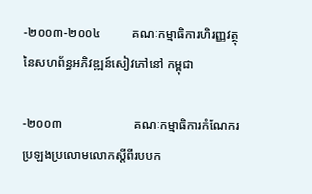-២០០៣-២០០៤          គណៈកម្មាធិការហិរញ្ញវត្ថុ នៃសហព័ន្ធអភិវឌ្ឍន៍សៀវភៅនៅ កម្ពុជា

-២០០៣                       គណៈកម្មាធិការកំណែករប្រឡងប្រលោមលោកស្តីពីរបបក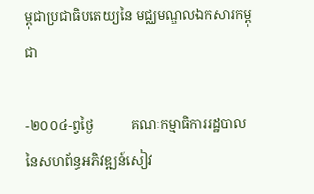ម្ពុជាប្រជាធិបតេយ្យនៃ មជ្ឈមណ្ឌលឯកសារកម្ពុជា

-២០០៤-ព្វថ្ងៃ           គណៈកម្មាធិការរដ្ឋបាល នៃសហព័ន្ធអភិវឌ្ឍន៍សៀវ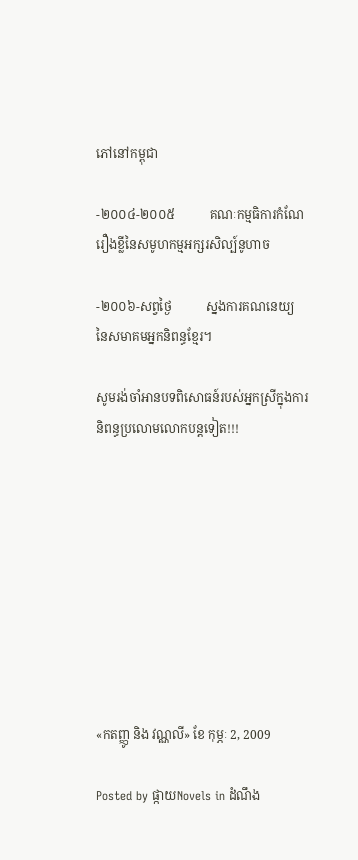ភៅនៅកម្ពុជា

-២០០៤-២០០៥           គណៈកម្មធិការកំណែរឿងខ្លីនៃសមូហកម្មអក្សរសិល្ប៍នូហាច

-២០០៦-សព្វថ្ងៃ           ស្នងការគណនេយ្យ នៃសមាគមអ្នកនិពន្ធខ្មែរ។

សូមរង់ចាំអានបទពិសោធន៍របស់អ្នកស្រីក្នុងការនិពន្ធប្រលោមលោកបន្តទៀត!!!









«កតញ្ញូ និង វណ្ណលី» ខែ កុម្ភៈ 2, 2009

Posted by ផ្កាយNovels in ដំណឹង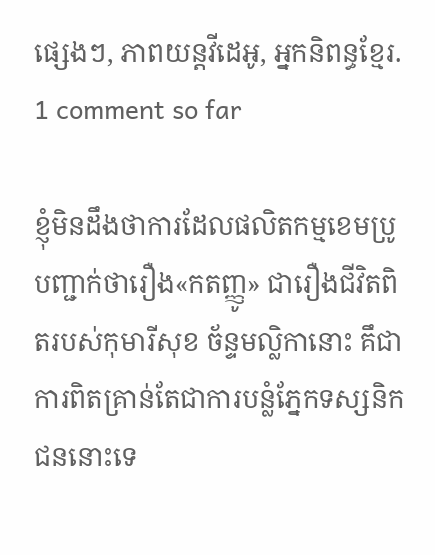ផ្សេងៗ, ភាពយន្តវីដេអូ, អ្នកនិពន្ធខ្មែរ.
1 comment so far

ខ្ញុំមិនដឹងថាការដែលផលិតកម្មខេមប្រូបញ្ជាក់ថារឿង«កតញ្ញូ» ជារឿងជីវិតពិតរបស់កុមារីសុខ ច័ន្ទមល្លិកានោះ គឹជាការពិតគ្រាន់តែជាការបន្លំភ្នែកទស្សនិកជននោះទេ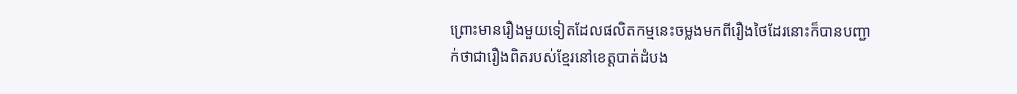ព្រោះមានរឿងមួយទៀតដែលផលិតកម្មនេះចម្លងមកពីរឿងថៃដែរនោះក៏បានបញ្ជាក់ថាជារឿងពិតរបស់ខ្មែរនៅខេត្តបាត់ដំបង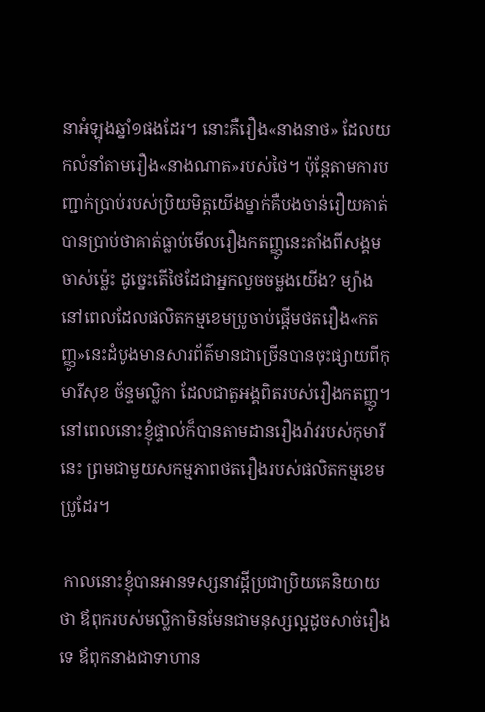នាអំឡុងឆ្នាំ១ផងដែរ។ នោះគឺរឿង«នាងនាថ» ដែលយកលំនាំតាមរឿង«នាងណាត»របស់ថៃ។ ប៉ុន្តែតាមការបញ្ជាក់ប្រាប់របស់ប្រិយមិត្តយើងម្នាក់គឺបងចាន់រឿយគាត់បានប្រាប់ថាគាត់ធ្លាប់មើលរឿងកតញ្ញូនេះតាំងពីសង្គមចាស់ម្ល៉េះ ដូច្នេះតើថៃដែជាអ្នកលួចចម្លងយើង? ម្យ៉ាងនៅពេលដែលផលិតកម្មខេមប្រូចាប់ផ្តើមថតរឿង«កតញ្ញូ»នេះដំបូងមានសារព័ត៌មានជាច្រើនបានចុះផ្សាយពីកុមារីសុខ ច័ន្ទមល្លិកា ដែលជាតួអង្គពិតរបស់រឿងកតញ្ញូ។ នៅពេលនោះខ្ញុំផ្ទាល់ក៏បានតាមដានរឿងរ៉ាវរបស់កុមារីនេះ ព្រមជាមួយសកម្មភាពថតរឿងរបស់ផលិតកម្មខេមប្រូដែរ។

 កាលនោះខ្ញុំបានអានទស្សនាវដ្តីប្រជាប្រិយគេនិយាយថា ឪពុករបស់មល្លិកាមិនមែនជាមនុស្សល្អដូចសាច់រឿងទេ ឪពុកនាងជាទាហាន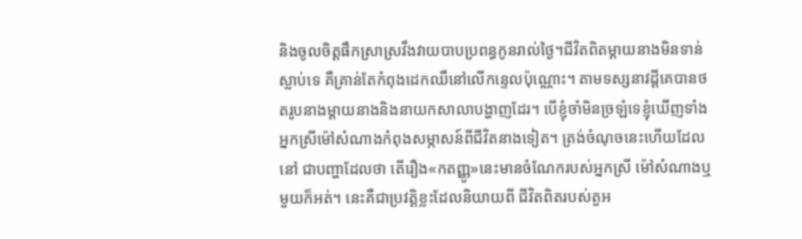និងចូលចិត្តផឹកស្រាស្រវឹងវាយបាបប្រពន្ធកូនរាល់ថ្ងៃ។ជីវិតពិតម្តាយនាងមិនទាន់ស្លាប់ទេ គឺគ្រាន់តែកំពុងដេកឈឺនៅលើកន្ទេលប៉ុណ្ណោះ។ តាមទស្សនាវដ្តីគេបានថតរូបនាងម្តាយនាងនិងនាយកសាលាបង្ហាញដែរ។ បើខ្ញុំចាំមិនច្រឡំទេខ្ញុំឃើញទាំងអ្នកស្រីម៉ៅសំណាងកំពុងសម្ភាសន៍ពីជីវិតនាងទៀត។ ត្រង់ចំណុចនេះហើយដែលនៅ ជាបញ្ហាដែលថា តើរឿង«កតញ្ញូ»នេះមានចំណែករបស់អ្នកស្រី ម៉ៅសំណាងឬមួយក៏អត់។ នេះគឺជាប្រវត្តិខ្លះដែលនិយាយពី ជីវិតពិតរបស់តួអ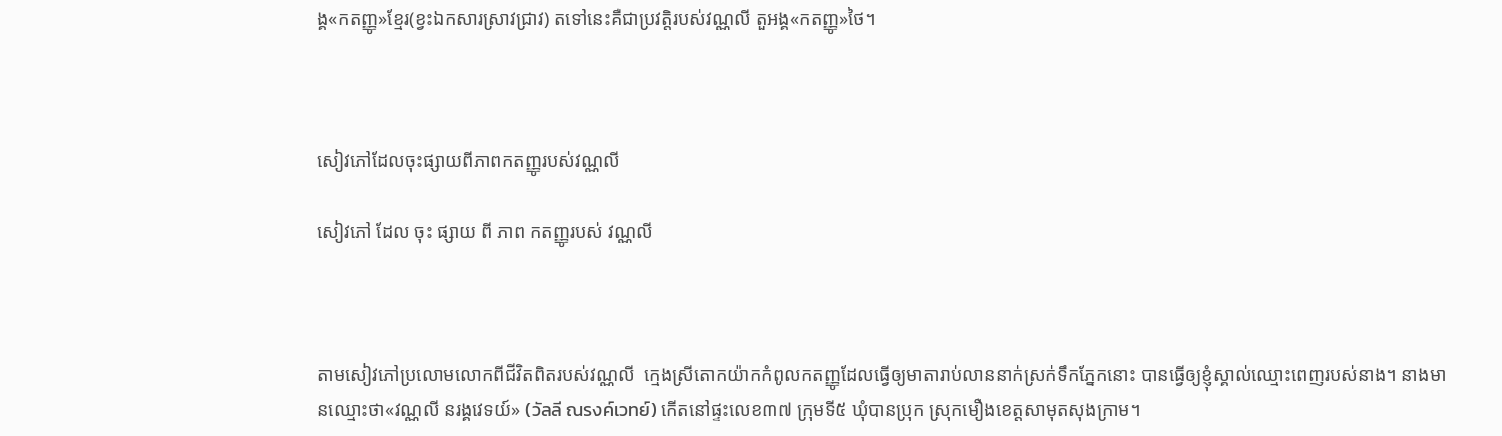ង្គ«កតញ្ញូ»ខ្មែរ(ខ្វះឯកសារស្រាវជ្រាវ) តទៅនេះគឺជាប្រវត្តិរបស់វណ្ណលី តួអង្គ«កតញ្ញូ»ថៃ។



សៀវភៅដែលចុះផ្សាយពីភាពកតញ្ញូរបស់វណ្ណលី

សៀវភៅ ដែល ចុះ ផ្សាយ ពី ភាព កតញ្ញូរបស់ វណ្ណលី



តាមសៀវភៅប្រលោមលោកពីជីវិតពិតរបស់វណ្ណលី  ក្មេងស្រីតោកយ៉ាកកំពូលកតញ្ញូដែលធ្វើឲ្យមាតារាប់លាននាក់ស្រក់ទឹកភ្នែកនោះ បានធ្វើឲ្យខ្ញុំស្គាល់ឈ្មោះពេញរបស់នាង។ នាងមានឈ្មោះថា«វណ្ណលី នរង្គវេទយ៍» (วัลลี ณรงค์เวทย์) កើតនៅផ្ទះលេខ៣៧ ក្រុមទី៥ ឃុំបានប្រុក ស្រុកមឿងខេត្តសាមុតសុងក្រាម។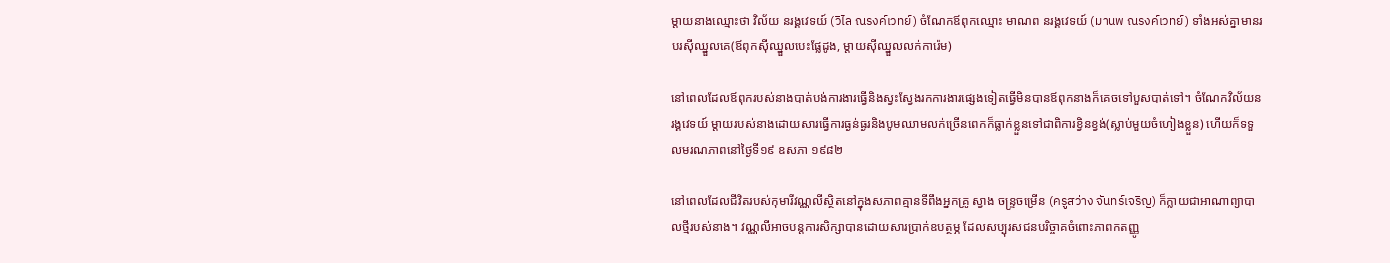ម្តាយនាងឈ្មោះថា វិល័យ នរង្គវេទយ៍ (วิไล ณรงค์เวทย์) ចំណែកឪពុកឈ្មោះ មាណព នរង្គវេទយ៍ (มานพ ณรงค์เวทย์) ទាំងអស់គ្នាមានរបរស៊ីឈ្នួលគេ(ឪពុកស៊ីឈ្នួលបេះផ្លែដូង, ម្តាយស៊ីឈ្នួលលក់ការ៉េម)

នៅពេលដែលឪពុករបស់នាងបាត់បង់ការងារធ្វើនិងស្វះស្វែងរកការងារផ្សេងទៀតធ្វើមិនបានឪពុកនាងក៏គេចទៅបួសបាត់ទៅ។ ចំណែកវិល័យនរង្គវេទយ៍ ម្តាយរបស់នាងដោយសារធ្វើការធ្ងន់ធ្ងរនិងបូមឈាមលក់ច្រើនពេកក៏ធ្លាក់ខ្លួនទៅជាពិការខ្វិនខ្វង់(ស្លាប់មួយចំហៀងខ្លួន) ហើយក៏ទទួលមរណភាពនៅថ្ងៃទី១៩ ឧសភា ១៩៨២

នៅពេលដែលជីវិតរបស់កុមារីវណ្ណលីស្ថិតនៅក្នុងសភាពគ្មានទីពឹងអ្នកគ្រូ ស្វាង ចន្រ្ទចម្រើន (ครูสว่าง จันทร์เจริญ) ក៏ក្លាយជាអាណាព្យាបាលថ្មីរបស់នាង។ វណ្ណលីអាចបន្តការសិក្សាបានដោយសារប្រាក់ឧបត្ថម្ភ ដែលសប្បុរសជនបរិច្ចាគចំពោះភាពកតញ្ញូ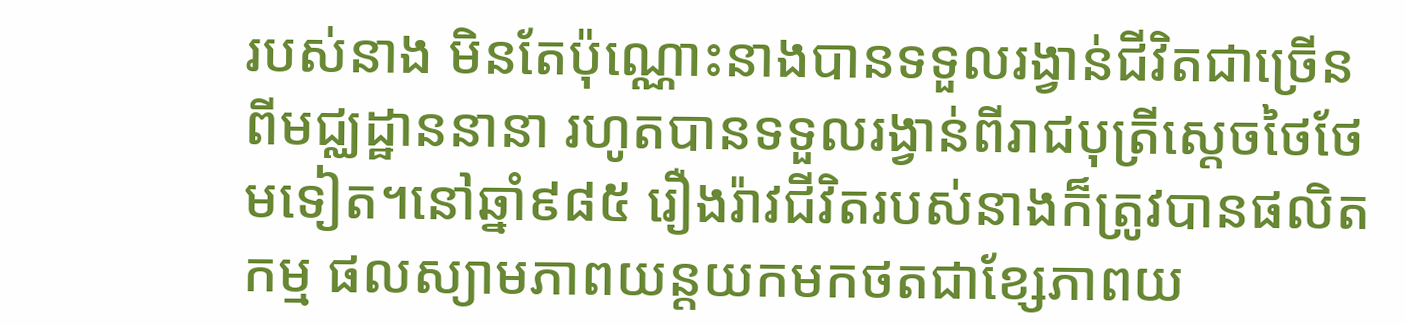របស់នាង មិនតែប៉ុណ្ណោះនាងបានទទួលរង្វាន់ជីវិតជាច្រើនពីមជ្ឈដ្ឋាននានា រហូតបានទទួលរង្វាន់ពីរាជបុត្រីស្តេចថៃថែមទៀត។នៅឆ្នាំ៩៨៥ រឿងរ៉ាវជីវិតរបស់នាងក៏ត្រូវបានផលិតកម្ម ផលស្យាមភាពយន្តយកមកថតជាខ្សែភាពយ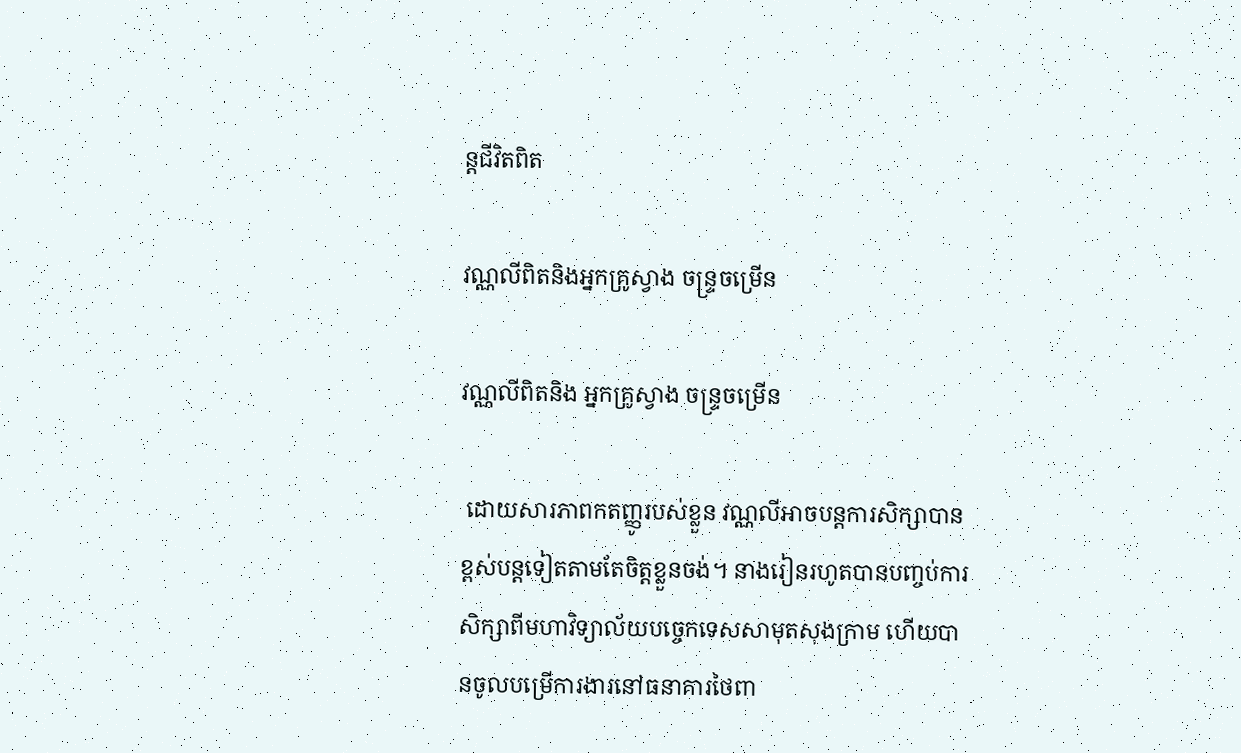ន្តជីវិតពិត

វណ្ណលីពិតនិងអ្នកគ្រូស្វាង ចន្រ្ទចម្រើន

វណ្ណលីពិតនិង អ្នកគ្រូស្វាង ចន្រ្ទចម្រើន

 ដោយសារភាពកតញ្ញូរបស់ខ្លួន វណ្ណលីអាចបន្តការសិក្សាបានខ្ពស់បន្តទៀតតាមតែចិត្តខ្លួនចង់។ នាងរៀនរហូតបានបញ្ចប់ការសិក្សាពីមហាវិទ្យាល័យបច្ចេកទេសសាមុតសុងក្រាម ហើយបានចូលបម្រើការងារនៅធនាគារថៃពា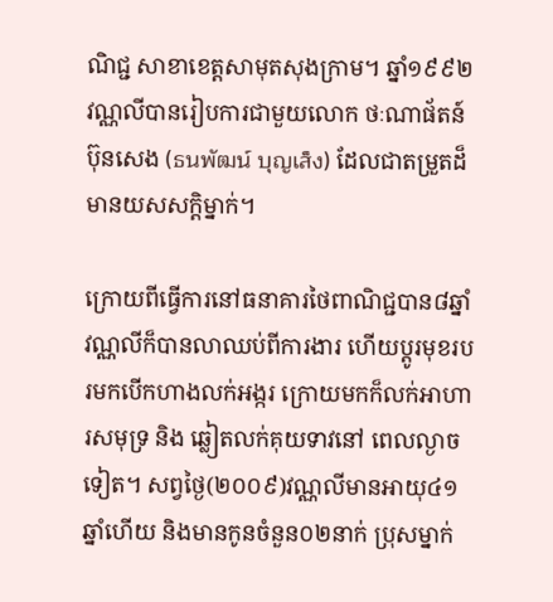ណិជ្ជ សាខាខេត្តសាមុតសុងក្រាម។ ឆ្នាំ១៩៩២វណ្ណលីបានរៀបការជាមួយលោក ថៈណាផ័តន៍ ប៊ុនសេង (ธนพัฒน์ บุญเส็ง) ដែលជាតម្រួតដ៏មានយសសក្តិម្នាក់។

ក្រោយពីធ្វើការនៅធនាគារថៃពាណិជ្ជបាន៨ឆ្នាំ វណ្ណលីក៏បានលាឈប់ពីការងារ ហើយប្តូរមុខរបរមកបើកហាងលក់អង្ករ ក្រោយមកក៏លក់អាហារសមុទ្រ និង ឆ្លៀតលក់គុយទាវនៅ ពេលល្ងាចទៀត។ សព្វថ្ងៃ(២០០៩)វណ្ណលីមានអាយុ៤១ឆ្នាំហើយ និងមានកូនចំនួន០២នាក់ ប្រុសម្នាក់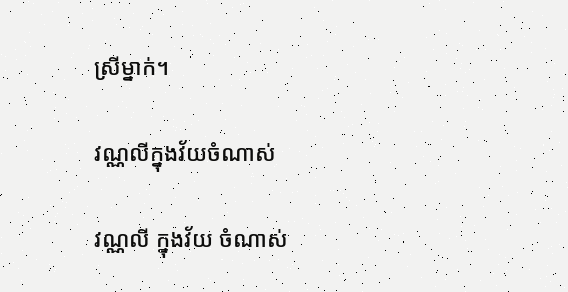ស្រីម្នាក់។

វណ្ណលីក្នុងវ័យចំណាស់

វណ្ណលី ក្នុងវ័យ ចំណាស់